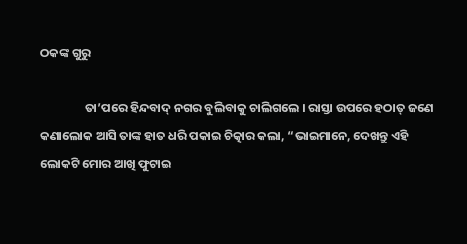ଠକଙ୍କ ଗୁରୁ

                ତା’ପରେ ହିନ୍ଦବାଦ୍ ନଗର ବୁଲିବାକୁ ଚାଲିଗଲେ । ରାସ୍ତା ଉପରେ ହଠାତ୍ ଜଣେ କଣାଲୋକ ଆସି ତାଙ୍କ ହାତ ଧରି ପକାଇ ଚିତ୍କାର କଲା, “ଭାଇମାନେ, ଦେଖନ୍ତୁ ଏହି ଲୋକଟି ମୋର ଆଖି ଫୁଟାଇ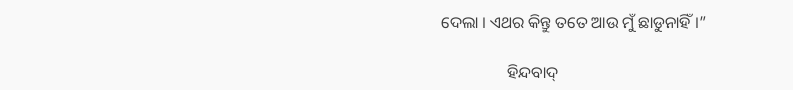ଦେଲା । ଏଥର କିନ୍ତୁ ତତେ ଆଉ ମୁଁ ଛାଡୁନାହିଁ ।”

                ହିନ୍ଦବାଦ୍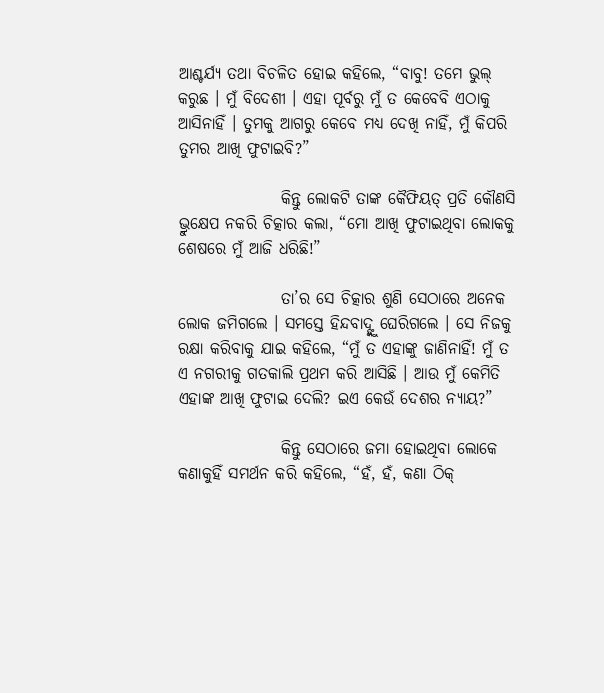ଆଶ୍ଚର୍ଯ୍ୟ ତଥା ବିଚଳିତ ହୋଇ କହିଲେ, “ବାବୁ! ତମେ ଭୁଲ୍ କରୁଛ । ମୁଁ ବିଦେଶୀ । ଏହା ପୂର୍ବରୁ ମୁଁ ତ କେବେବି ଏଠାକୁ ଆସିନାହିଁ । ତୁମକୁ ଆଗରୁ କେବେ ମଧ୍ୟ ଦେଖି ନାହିଁ, ମୁଁ କିପରି ତୁମର ଆଖି ଫୁଟାଇବି?”

                କିନ୍ତୁ ଲୋକଟି ତାଙ୍କ କୈଫିୟତ୍ ପ୍ରତି କୌଣସି ଭ୍ରୁକ୍ଷେପ ନକରି ଚିତ୍କାର କଲା, “ମୋ ଆଖି ଫୁଟାଇଥିବା ଲୋକକୁ ଶେଷରେ ମୁଁ ଆଜି ଧରିଛି!”

                ତା’ର ସେ ଚିତ୍କାର ଶୁଣି ସେଠାରେ ଅନେକ ଲୋକ ଜମିଗଲେ । ସମସ୍ତେ ହିନ୍ଦବାଦ୍ଙ୍କୁ ଘେରିଗଲେ । ସେ ନିଜକୁ ରକ୍ଷା କରିବାକୁ ଯାଇ କହିଲେ, “ମୁଁ ତ ଏହାଙ୍କୁ ଜାଣିନାହିଁ! ମୁଁ ତ ଏ ନଗରୀକୁ ଗତକାଲି ପ୍ରଥମ କରି ଆସିଛି । ଆଉ ମୁଁ କେମିତି ଏହାଙ୍କ ଆଖି ଫୁଟାଇ ଦେଲି? ଇଏ କେଉଁ ଦେଶର ନ୍ୟାୟ?”

                କିନ୍ତୁ ସେଠାରେ ଜମା ହୋଇଥିବା ଲୋକେ କଣାକୁହିଁ ସମର୍ଥନ କରି କହିଲେ, “ହଁ, ହଁ, କଣା ଠିକ୍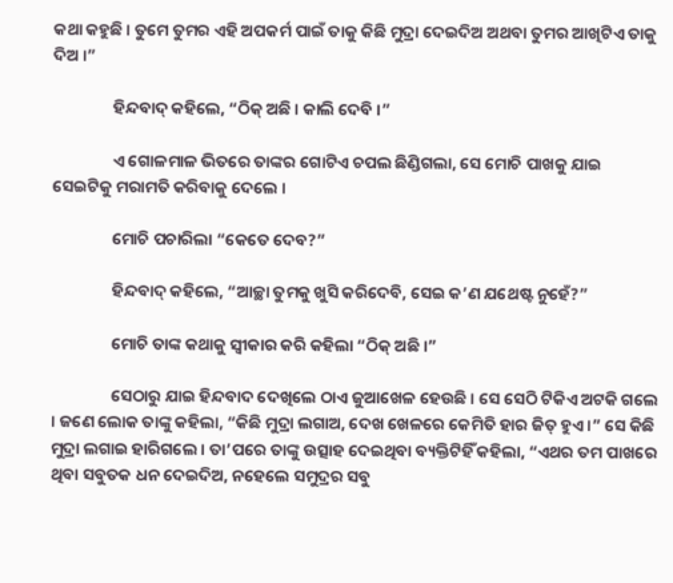କଥା କହୁଛି । ତୁମେ ତୁମର ଏହି ଅପକର୍ମ ପାଇଁ ତାକୁ କିଛି ମୁଦ୍ରା ଦେଇଦିଅ ଅଥବା ତୁମର ଆଖିଟିଏ ତାକୁ ଦିଅ ।”

                ହିନ୍ଦବାଦ୍ କହିଲେ, “ଠିକ୍ ଅଛି । କାଲି ଦେବି ।”

                ଏ ଗୋଳମାଳ ଭିତରେ ତାଙ୍କର ଗୋଟିଏ ଚପଲ ଛିଣ୍ଡିଗଲା, ସେ ମୋଚି ପାଖକୁ ଯାଇ ସେଇଟିକୁ ମରାମତି କରିବାକୁ ଦେଲେ ।

                ମୋଚି ପଚାରିଲା “କେତେ ଦେବ?”

                ହିନ୍ଦବାଦ୍ କହିଲେ, “ଆଚ୍ଛା ତୁମକୁ ଖୁସି କରିଦେବି, ସେଇ କ’ଣ ଯଥେଷ୍ଟ ନୁହେଁ?”

                ମୋଚି ତାଙ୍କ କଥାକୁ ସ୍ୱୀକାର କରି କହିଲା “ଠିକ୍ ଅଛି ।”

                ସେଠାରୁ ଯାଇ ହିନ୍ଦବାଦ ଦେଖିଲେ ଠାଏ ଜୁଆଖେଳ ହେଉଛି । ସେ ସେଠି ଟିକିଏ ଅଟକି ଗଲେ । ଜଣେ ଲୋକ ତାଙ୍କୁ କହିଲା, “କିଛି ମୁଦ୍ରା ଲଗାଅ, ଦେଖ ଖେଳରେ କେମିତି ହାର ଜିତ୍ ହୁଏ ।” ସେ କିଛି ମୁଦ୍ରା ଲଗାଇ ହାରିଗଲେ । ତା’ପରେ ତାଙ୍କୁ ଉତ୍ସାହ ଦେଇଥିବା ବ୍ୟକ୍ତିଟିହିଁ କହିଲା, “ଏଥର ତମ ପାଖରେ ଥିବା ସବୁତକ ଧନ ଦେଇଦିଅ, ନହେଲେ ସମୁଦ୍ରର ସବୁ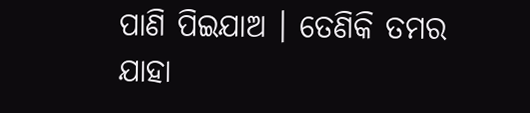ପାଣି ପିଇଯାଅ । ତେଣିକି ତମର ଯାହା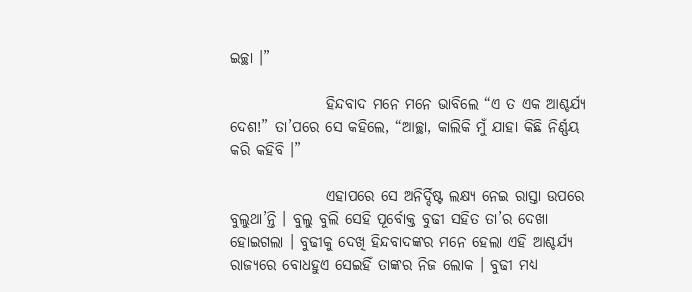ଇଚ୍ଛା ।”

                ହିନ୍ଦବାଦ ମନେ ମନେ ଭାବିଲେ “ଏ ତ ଏକ ଆଶ୍ଚର୍ଯ୍ୟ ଦେଶ!” ତା’ପରେ ସେ କହିଲେ, “ଆଚ୍ଛା, କାଲିକି ମୁଁ ଯାହା କିଛି ନିର୍ଣ୍ଣୟ କରି କହିବି ।”

                ଏହାପରେ ସେ ଅନିର୍ଦ୍ଦିଷ୍ଟ ଲକ୍ଷ୍ୟ ନେଇ ରାସ୍ତା ଉପରେ ବୁଲୁଥା’ନ୍ତି । ବୁଲୁ ବୁଲି ସେହି ପୂର୍ବୋକ୍ତ ବୁଢୀ ସହିତ ତା’ର ଦେଖା ହୋଇଗଲା । ବୁଢୀକୁ ଦେଖି ହିନ୍ଦବାଦଙ୍କର ମନେ ହେଲା ଏହି ଆଶ୍ଚର୍ଯ୍ୟ ରାଜ୍ୟରେ ବୋଧହୁଏ ସେଇହିଁ ତାଙ୍କର ନିଜ ଲୋକ । ବୁଢୀ ମଧ୍ୟ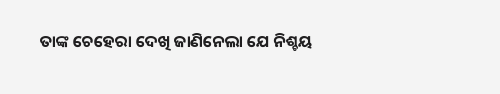ତାଙ୍କ ଚେହେରା ଦେଖି ଜାଣିନେଲା ଯେ ନିଶ୍ଚୟ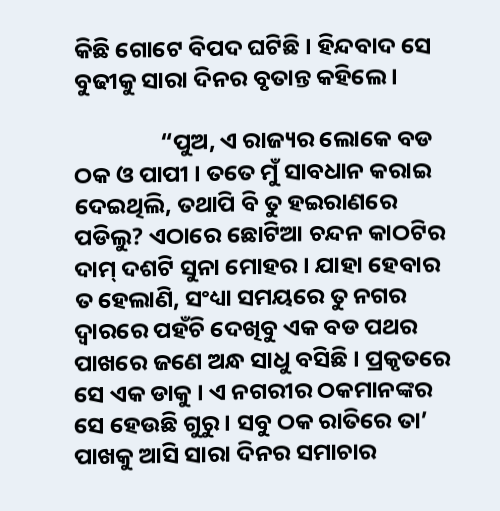କିଛି ଗୋଟେ ବିପଦ ଘଟିଛି । ହିନ୍ଦବାଦ ସେ ବୁଢୀକୁ ସାରା ଦିନର ବୃତାନ୍ତ କହିଲେ ।

                “ପୁଅ, ଏ ରାଜ୍ୟର ଲୋକେ ବଡ ଠକ ଓ ପାପୀ । ତତେ ମୁଁ ସାବଧାନ କରାଇ ଦେଇଥିଲି, ତଥାପି ବି ତୁ ହଇରାଣରେ ପଡିଲୁ? ଏଠାରେ ଛୋଟିଆ ଚନ୍ଦନ କାଠଟିର ଦାମ୍ ଦଶଟି ସୁନା ମୋହର । ଯାହା ହେବାର ତ ହେଲାଣି, ସଂଧ୍ୟା ସମୟରେ ତୁ ନଗର ଦ୍ୱାରରେ ପହଁଚି ଦେଖିବୁ ଏକ ବଡ ପଥର ପାଖରେ ଜଣେ ଅନ୍ଧ ସାଧୁ ବସିଛି । ପ୍ରକୃତରେ ସେ ଏକ ଡାକୁ । ଏ ନଗରୀର ଠକମାନଙ୍କର ସେ ହେଉଛି ଗୁରୁ । ସବୁ ଠକ ରାତିରେ ତା’ ପାଖକୁ ଆସି ସାରା ଦିନର ସମାଚାର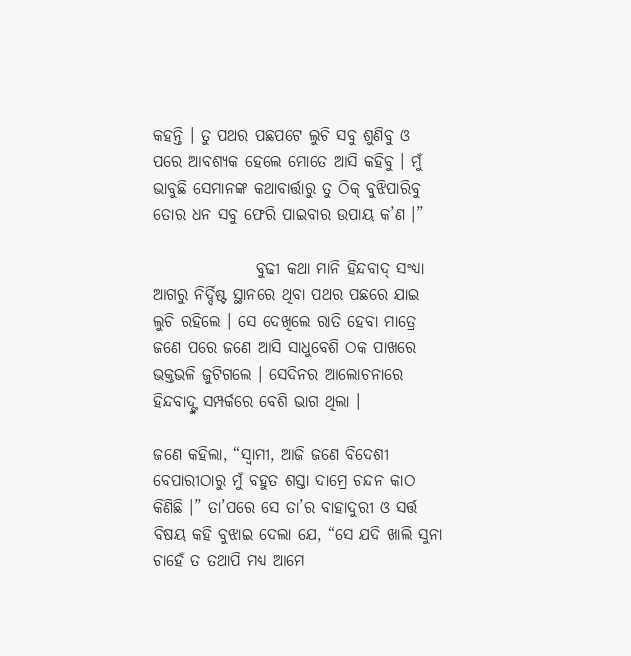କହନ୍ତି । ତୁ ପଥର ପଛପଟେ ଲୁଚି ସବୁ ଶୁଣିବୁ ଓ ପରେ ଆବଶ୍ୟକ ହେଲେ ମୋତେ ଆସି କହିବୁ । ମୁଁ ଭାବୁଛି ସେମାନଙ୍କ କଥାବାର୍ତ୍ତାରୁ ତୁ ଠିକ୍ ବୁଝିପାରିବୁ ତୋର ଧନ ସବୁ ଫେରି ପାଇବାର ଉପାୟ କ’ଣ ।”

                ବୁଢୀ କଥା ମାନି ହିନ୍ଦବାଦ୍ ସଂଧ୍ୟା ଆଗରୁ ନିର୍ଦ୍ଦିଷ୍ଟ ସ୍ଥାନରେ ଥିବା ପଥର ପଛରେ ଯାଇ ଲୁଚି ରହିଲେ । ସେ ଦେଖିଲେ ରାତି ହେବା ମାତ୍ରେ ଜଣେ ପରେ ଜଣେ ଆସି ସାଧୁବେଶି ଠକ ପାଖରେ ଭକ୍ତଭଳି ଜୁଟିଗଲେ । ସେଦିନର ଆଲୋଚନାରେ ହିନ୍ଦବାଦ୍ଙ୍କ ସମ୍ପର୍କରେ ବେଶି ଭାଗ ଥିଲା ।

ଜଣେ କହିଲା, “ସ୍ୱାମୀ, ଆଜି ଜଣେ ବିଦେଶୀ ବେପାରୀଠାରୁ ମୁଁ ବହୁତ ଶସ୍ତା ଦାମ୍ରେ ଚନ୍ଦନ କାଠ କିଣିଛି ।” ତା’ପରେ ସେ ତା’ର ବାହାଦୁରୀ ଓ ସର୍ତ୍ତ ବିଷୟ କହି ବୁଝାଇ ଦେଲା ଯେ, “ସେ ଯଦି ଖାଲି ସୁନା ଚାହେଁ ତ ତଥାପି ମଧ୍ୟ ଆମେ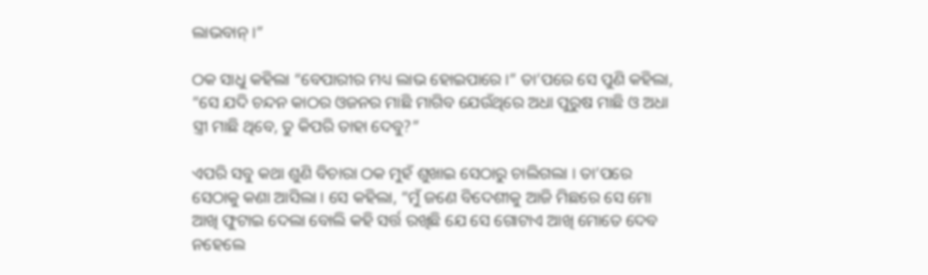ଲାଭବାନ୍ ।”

ଠକ ସାଧୁ କହିଲା “ବେପାରୀର ମଧ୍ୟ ଲାଭ ହୋଇପାରେ ।” ତା’ପରେ ସେ ପୁଣି କହିଲା, “ସେ ଯଦି ଚନ୍ଦନ କାଠର ଓଜନର ମାଛି ମାଗିବ ଯେଉଁଥିରେ ଅଧା ପୁରୁଷ ମାଛି ଓ ଅଧା ସ୍ତ୍ରୀ ମାଛି ଥିବେ, ତୁ କିପରି ତାହା ଦେବୁ?”

ଏପରି ସବୁ କଥା ଶୁଣି ବିଚାରା ଠକ ମୁହଁ ଶୁଖାଇ ସେଠାରୁ ଚାଲିଗଲା । ତା’ପରେ ସେଠାକୁ କଣା ଆସିଲା । ସେ କହିଲା, “ମୁଁ ଜଣେ ବିଦେଶୀକୁ ଆଜି ମିଛରେ ସେ ମୋ ଆଖି ଫୁଟାଇ ଦେଲା ବୋଲି କହି ସର୍ତ୍ତ ରଖିଛି ଯେ ସେ ଗୋଟାଏ ଆଖି ମୋତେ ଦେବ ନହେଲେ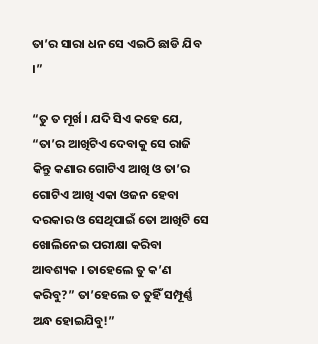ତା’ର ସାରା ଧନ ସେ ଏଇଠି ଛାଡି ଯିବ ।”

“ତୁ ତ ମୂର୍ଖ । ଯଦି ସିଏ କହେ ଯେ, “ତା’ର ଆଖିଟିଏ ଦେବାକୁ ସେ ରାଜି କିନ୍ତୁ କଣାର ଗୋଟିଏ ଆଖି ଓ ତା’ର ଗୋଟିଏ ଆଖି ଏକା ଓଜନ ହେବା ଦରକାର ଓ ସେଥିପାଇଁ ତୋ ଆଖିଟି ସେ ଖୋଲିନେଇ ପରୀକ୍ଷା କରିବା ଆବଶ୍ୟକ । ତାହେଲେ ତୁ କ’ଣ କରିବୁ?” ତା’ହେଲେ ତ ତୁହିଁ ସମ୍ପୂର୍ଣ୍ଣ ଅନ୍ଧ ହୋଇଯିବୁ!”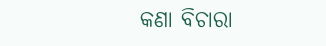କଣା ବିଚାରା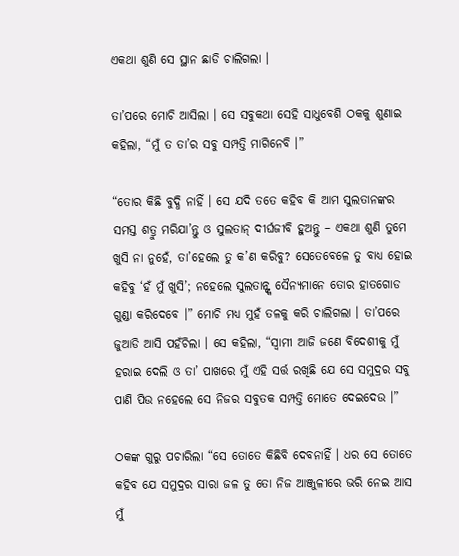ଏକଥା ଶୁଣି ସେ ସ୍ଥାନ ଛାଡି ଚାଲିଗଲା ।

ତା’ପରେ ମୋଚି ଆସିଲା । ସେ ସବୁକଥା ସେହି ସାଧୁବେଶି ଠକକୁ ଶୁଣାଇ କହିଲା, “ମୁଁ ତ ତା’ର ସବୁ ସମ୍ପତ୍ତି ମାଗିନେବି ।”

“ତୋର କିଛି ବୁଦ୍ଧି ନାହିଁ । ସେ ଯଦି ତତେ କହିବ କି ଆମ ସୁଲତାନଙ୍କର ସମସ୍ତ ଶତ୍ରୁ ମରିଯା’ନ୍ତୁ ଓ ସୁଲତାନ୍ ଦୀର୍ଘଜୀବି ହୁଅନ୍ତୁ – ଏକଥା ଶୁଣି ତୁମେ ଖୁସି ନା ନୁହେଁ, ତା’ହେଲେ ତୁ କ’ଣ କରିବୁ? ସେତେବେଳେ ତୁ ବାଧ୍ୟ ହୋଇ କହିବୁ ‘ହଁ ମୁଁ ଖୁସି’; ନହେଲେ ସୁଲତାନ୍ଙ୍କ ସୈନ୍ୟମାନେ ତୋର ହାତଗୋଡ ଗୁଣ୍ଡା କରିଦେବେ ।” ମୋଚି ମଧ୍ୟ ମୁହଁ ତଳକୁ କରି ଚାଲିଗଲା । ତା’ପରେ ଜୁଆଡି ଆସି ପହଁଚିଲା । ସେ କହିଲା, “ସ୍ୱାମୀ ଆଜି ଜଣେ ବିଦେଶୀକୁ ମୁଁ ହରାଇ ଦେଲି ଓ ତା’ ପାଖରେ ମୁଁ ଏହି ସର୍ତ୍ତ ରଖିଛି ଯେ ସେ ସମୁଦ୍ରର ସବୁ ପାଣି ପିଉ ନହେଲେ ସେ ନିଜର ସବୁତକ ସମ୍ପତ୍ତି ମୋତେ ଦେଇଦେଉ ।”

ଠକଙ୍କ ଗୁରୁ ପଚାରିଲା “ସେ ତୋତେ କିଛିବି ଦେବନାହିଁ । ଧର ସେ ତୋତେ କହିବ ଯେ ସମୁଦ୍ରର ସାରା ଜଳ ତୁ ତୋ ନିଜ ଆଞ୍ଜୁଳୀରେ ଭରି ନେଇ ଆସ ମୁଁ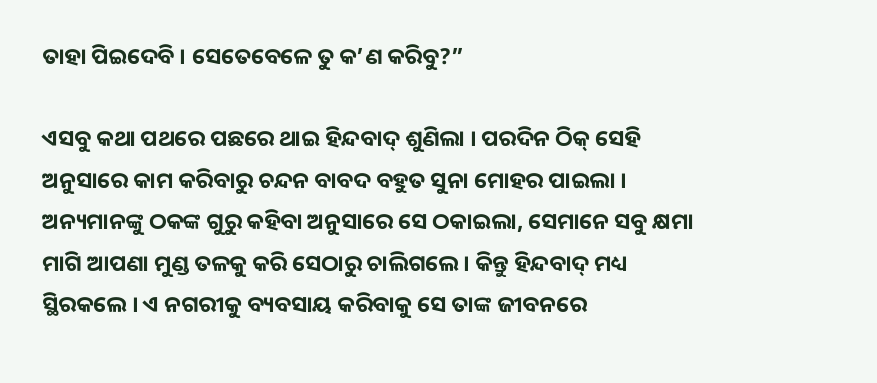ତାହା ପିଇଦେବି । ସେତେବେଳେ ତୁ କ’ଣ କରିବୁ?”

ଏସବୁ କଥା ପଥରେ ପଛରେ ଥାଇ ହିନ୍ଦବାଦ୍ ଶୁଣିଲା । ପରଦିନ ଠିକ୍ ସେହି ଅନୁସାରେ କାମ କରିବାରୁ ଚନ୍ଦନ ବାବଦ ବହୁତ ସୁନା ମୋହର ପାଇଲା । ଅନ୍ୟମାନଙ୍କୁ ଠକଙ୍କ ଗୁରୁ କହିବା ଅନୁସାରେ ସେ ଠକାଇଲା, ସେମାନେ ସବୁ କ୍ଷମା ମାଗି ଆପଣା ମୁଣ୍ଡ ତଳକୁ କରି ସେଠାରୁ ଚାଲିଗଲେ । କିନ୍ତୁ ହିନ୍ଦବାଦ୍ ମଧ୍ୟ ସ୍ଥିରକଲେ । ଏ ନଗରୀକୁ ବ୍ୟବସାୟ କରିବାକୁ ସେ ତାଙ୍କ ଜୀବନରେ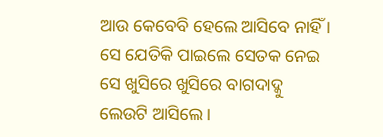ଆଉ କେବେବି ହେଲେ ଆସିବେ ନାହିଁ । ସେ ଯେତିକି ପାଇଲେ ସେତକ ନେଇ ସେ ଖୁସିରେ ଖୁସିରେ ବାଗଦାଦ୍କୁ ଲେଉଟି ଆସିଲେ ।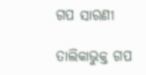ଗପ ସାରଣୀ

ତାଲିକାଭୁକ୍ତ ଗପ